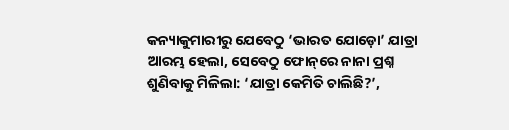କନ୍ୟାକୁମାରୀରୁ ଯେବେଠୁ ‘ଭାରତ ଯୋଡ଼ୋ’ ଯାତ୍ରା ଆରମ୍ଭ ହେଲା, ସେବେଠୁ ଫୋନ୍‌ରେ ନାନା ପ୍ରଶ୍ନ ଶୁଣିବାକୁ ମିଳିଲା: ‘ଯାତ୍ରା କେମିତି ଚାଲିଛି?’,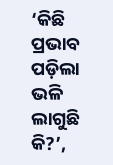‘କିଛି ପ୍ରଭାବ ପଡ଼ିଲା ଭଳି ଲାଗୁଛି କି?’,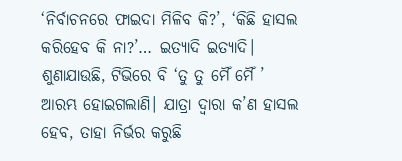‘ନିର୍ବାଚନରେ ଫାଇଦା ମିଳିବ କି?’, ‘କିଛି ହାସଲ କରିହେବ କି ନା?’… ଇତ୍ୟାଦି ଇତ୍ୟାଦି। ଶୁଣାଯାଉଛି, ଟିଭିରେ ବି ‘ତୁ ତୁ ମୈଁ ମୈଁ ’ ଆରମ୍ଭ ହୋଇଗଲାଣି। ଯାତ୍ରା ଦ୍ବାରା କ’ଣ ହାସଲ ହେବ, ତାହା ନିର୍ଭର କରୁଛି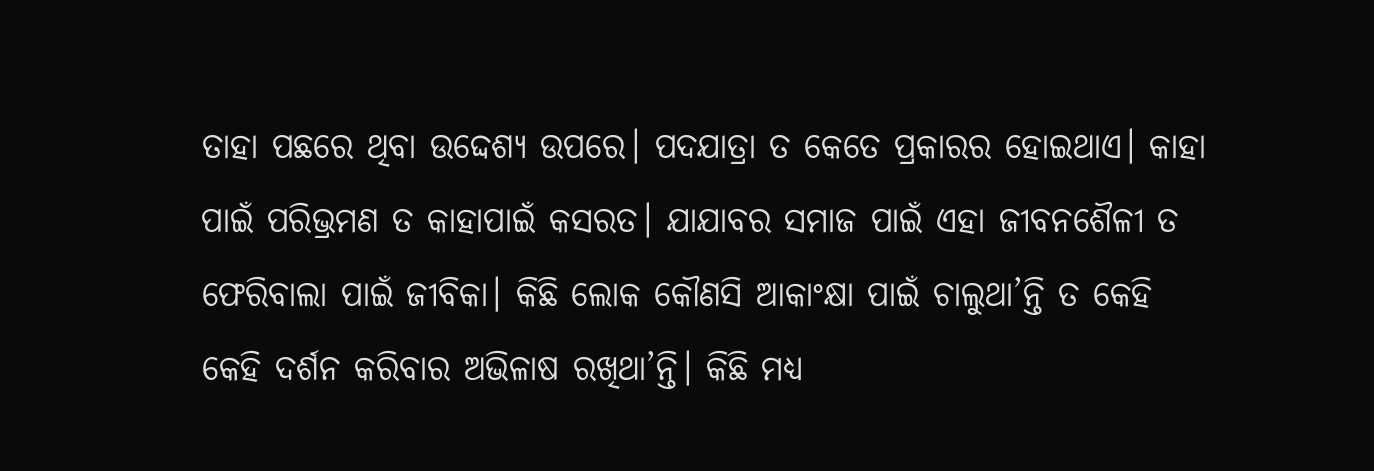ତାହା ପଛରେ ଥିବା ଉଦ୍ଦେଶ୍ୟ ଉପରେ। ପଦଯାତ୍ରା ତ କେତେ ପ୍ରକାରର ହୋଇଥାଏ। କାହା ପାଇଁ ପରିଭ୍ରମଣ ତ କାହାପାଇଁ କସରତ। ଯାଯାବର ସମାଜ ପାଇଁ ଏହା ଜୀବନଶୈଳୀ ତ ଫେରିବାଲା ପାଇଁ ଜୀବିକା। କିଛି ଲୋକ କୌଣସି ଆକାଂକ୍ଷା ପାଇଁ ଚାଲୁଥା’ନ୍ତି ତ କେହି କେହି ଦର୍ଶନ କରିବାର ଅଭିଳାଷ ରଖିଥା’ନ୍ତି। କିଛି ମଧ୍ୟ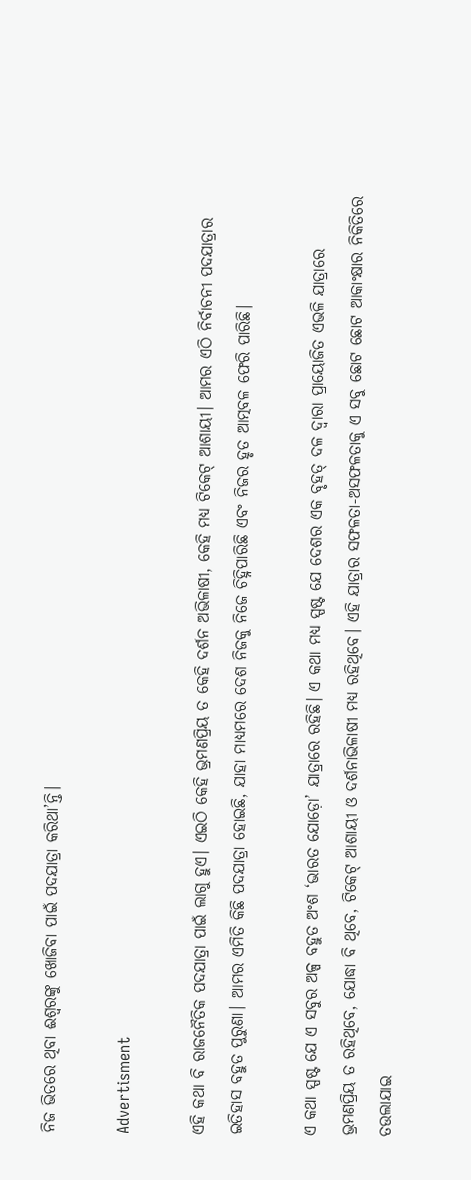ନିଜ ଭିତରେ ଥିବା ଈଶ୍ବରଙ୍କୁ ଖୋଜିବା ପାଇଁ ପଦଯାତ୍ରା କରିଥା’ନ୍ତି।

Advertisment

ଏହି କଥା ବି ରାଜନୈତିକ ପଦଯାତ୍ରା ପାଇଁ ଲାଗୁ ହୁଏ। ଏଇଠି କେହି ଭ୍ରମଣପ୍ରିୟ ତ କେହି ଦର୍ଶନ ଅଭିଳାଷୀ, କେହି ମଧ୍ୟ ଟିକେଟ୍‌ ଆଶାୟୀ। ଆମର ଏଠି ନିର୍ବାଚନୀ ପଦଯାତ୍ରାର ଇତିହାସ ବହୁତ ପୁରୁଣା। ଆମର ଏମିତି କିଛି ପଦଯାତ୍ରା ହୋଇଛି, ଯାହା ମାଧ୍ୟମରେ ଦେଶ ନିଜକୁ ନିଜେ ଚିହ୍ନିପାରିଛି ଏବଂ ନିଜର ହୃତ ଆତ୍ମବଳ ଫେରି ପାରିଛି।

ଏ କଥା ସ୍ପଷ୍ଟ ଯେ ଏ ସବୁର ଅଳ୍ପ ବହୁତ ଅଂଶ ‘ଭାରତ ଯୋଡ଼ୋ’ ଯାତ୍ରାରେ ରହିଛି। ଏ କଥା ମଧ୍ୟ ସ୍ପଷ୍ଟ ଯେ ଦେଶର ଏକ ବୃହତ୍‌ ଦଳ ଦ୍ବାରା ପ୍ରାୟୋଜିତ ଏଭଳି ଯାତ୍ରାରେ ଭ୍ରମଣପ୍ରିୟ ତ ରହିଥିବେ, ଯୋଦ୍ଧା ବି ଥିବେ, ଟିକେଟ୍‌ ଆଶାୟୀ ଓ ଦର୍ଶନାଭିଳାଷୀ ମଧ୍ୟ ରହିଥିବେ। ଏହି ଯାତ୍ରାର ସଫଳତା-ଅସଫଳତାକୁ ଏ ସବୁ ଛୋଟ ଛୋଟ ଆକାଂକ୍ଷାର ନିକିତିରେ ତଉଲାଯାଇ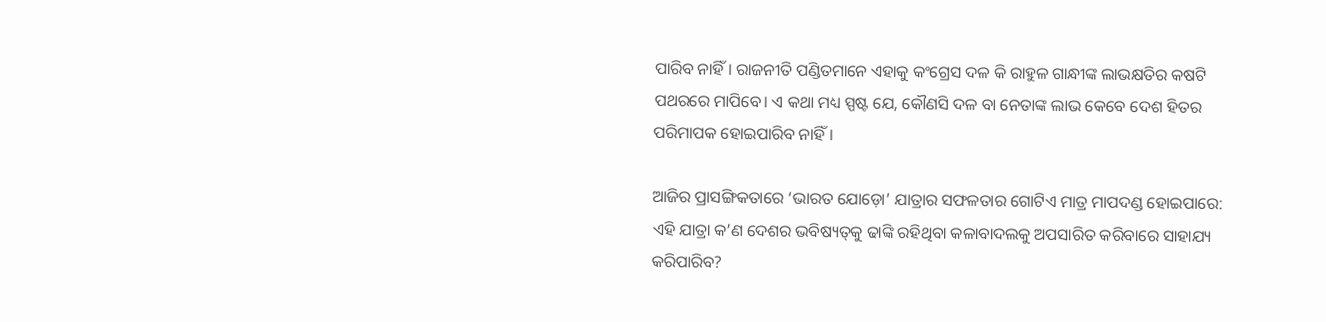ପାରିବ ନାହିଁ। ରାଜନୀତି ପଣ୍ଡିତମାନେ ଏହାକୁ କଂଗ୍ରେସ ଦଳ କି ରାହୁଳ ଗାନ୍ଧୀଙ୍କ ଲାଭକ୍ଷତିର କଷଟି ପଥରରେ ମାପିବେ। ଏ କଥା ମଧ୍ୟ ସ୍ପଷ୍ଟ ଯେ, କୌଣସି ଦଳ ବା ନେତାଙ୍କ ଲାଭ କେବେ ଦେଶ ହିତର ପରିମାପକ ହୋଇପାରିବ ନାହିଁ।

ଆଜିର ପ୍ରାସଙ୍ଗିକତାରେ ‘ଭାରତ ଯୋଡ଼ୋ’ ଯାତ୍ରାର ସଫଳତାର ଗୋଟିଏ ମାତ୍ର ମାପଦଣ୍ଡ ହୋଇପାରେ: ଏହି ଯାତ୍ରା କ’ଣ ଦେଶର ଭବିଷ୍ୟତ୍‌କୁ ଢାଙ୍କି ରହିଥିବା କଳାବାଦଲକୁ ଅପସାରିତ କରିବାରେ ସାହାଯ୍ୟ କରିପାରିବ?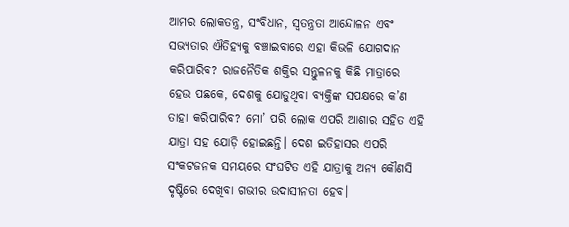ଆମର ଲୋକତନ୍ତ୍ର, ସଂବିଧାନ, ସ୍ବତନ୍ତ୍ରତା ଆନ୍ଦୋଳନ ଏବଂ ସଭ୍ୟତାର ଐତିହ୍ୟକୁ ବଞ୍ଚାଇବାରେ ଏହା କିଭଳି ଯୋଗଦାନ କରିପାରିବ? ରାଜନୈତିକ ଶକ୍ତିର ସନ୍ତୁଳନକୁ କିଛି ମାତ୍ରାରେ ହେଉ ପଛକେ, ଦେଶକୁ ଯୋଡୁଥିବା ବ୍ୟକ୍ତିଙ୍କ ସପକ୍ଷରେ କ’ଣ ତାହା କରିପାରିବ? ମୋ’ ପରି ଲୋକ ଏପରି ଆଶାର ସହିତ ଏହି ଯାତ୍ରା ସହ ଯୋଡ଼ି ହୋଇଛନ୍ତି। ଦେଶ ଇତିହାସର ଏପରି ସଂକଟଜନକ ସମୟରେ ସଂଘଟିତ ଏହି ଯାତ୍ରାକୁ ଅନ୍ୟ କୌଣସି ଦୃଷ୍ଟିରେ ଦେଖିବା ଗଭୀର ଉଦାସୀନତା ହେବ।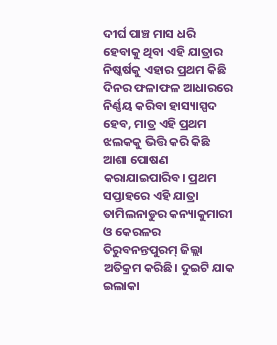ଦୀର୍ଘ ପାଞ୍ଚ ମାସ ଧରି ହେବାକୁ ଥିବା ଏହି ଯାତ୍ରାର ନିଷ୍କର୍ଷକୁ ଏହାର ପ୍ରଥମ କିଛି ଦିନର ଫଳାଫଳ ଆଧାରରେ ନିର୍ଣ୍ଣୟ କରିବା ହାସ୍ୟାସ୍ପଦ ହେବ, ମାତ୍ର ଏହି ପ୍ରଥମ ଝଲକକୁ ଭିତ୍ତି କରି କିଛି ଆଶା ପୋଷଣ କରାଯାଇପାରିବ। ପ୍ରଥମ ସପ୍ତାହରେ ଏହି ଯାତ୍ରା ତାମିଲନାଡୁର କନ୍ୟାକୁମାରୀ ଓ କେରଳର ତିରୁବନନ୍ତପୁରମ୍‌ ଜିଲ୍ଲା ଅତିକ୍ରମ କରିଛି। ଦୁଇଟି ଯାକ ଇଲାକା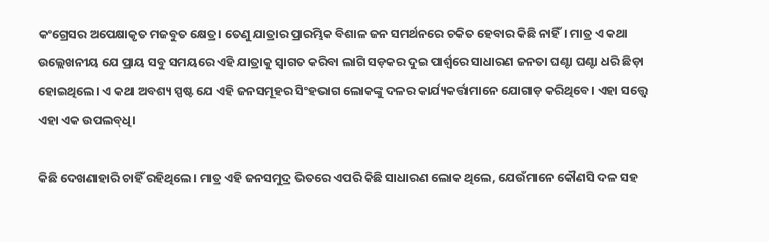କଂଗ୍ରେସର ଅପେକ୍ଷାକୃତ ମଜବୁତ କ୍ଷେତ୍ର। ତେଣୁ ଯାତ୍ରାର ପ୍ରାରମ୍ଭିକ ବିଶାଳ ଜନ ସମର୍ଥନରେ ଚକିତ ହେବାର କିଛି ନାହିଁ। ମାତ୍ର ଏ କଥା ଉଲ୍ଲେଖନୀୟ ଯେ ପ୍ରାୟ ସବୁ ସମୟରେ ଏହି ଯାତ୍ରାକୁ ସ୍ବାଗତ କରିବା ଲାଗି ସଡ଼କର ଦୁଇ ପାର୍ଶ୍ବରେ ସାଧାରଣ ଜନତା ଘଣ୍ଟା ଘଣ୍ଟା ଧରି ଛିଡ଼ା ହୋଇଥିଲେ। ଏ କଥା ଅବଶ୍ୟ ସ୍ପଷ୍ଟ ଯେ ଏହି ଜନସମୂହର ସିଂହଭାଗ ଲୋକଙ୍କୁ ଦଳର କାର୍ଯ୍ୟକର୍ତ୍ତାମାନେ ଯୋଗାଡ଼ କରିଥିବେ। ଏହା ସତ୍ତ୍ବେ ଏହା ଏକ ଉପଲବ୍‌ଧି।

କିଛି ଦେଖଣାହାରି ଚାହିଁ ରହିଥିଲେ। ମାତ୍ର ଏହି ଜନସମୁଦ୍ର ଭିତରେ ଏପରି କିଛି ସାଧାରଣ ଲୋକ ଥିଲେ, ଯେଉଁମାନେ କୌଣସି ଦଳ ସହ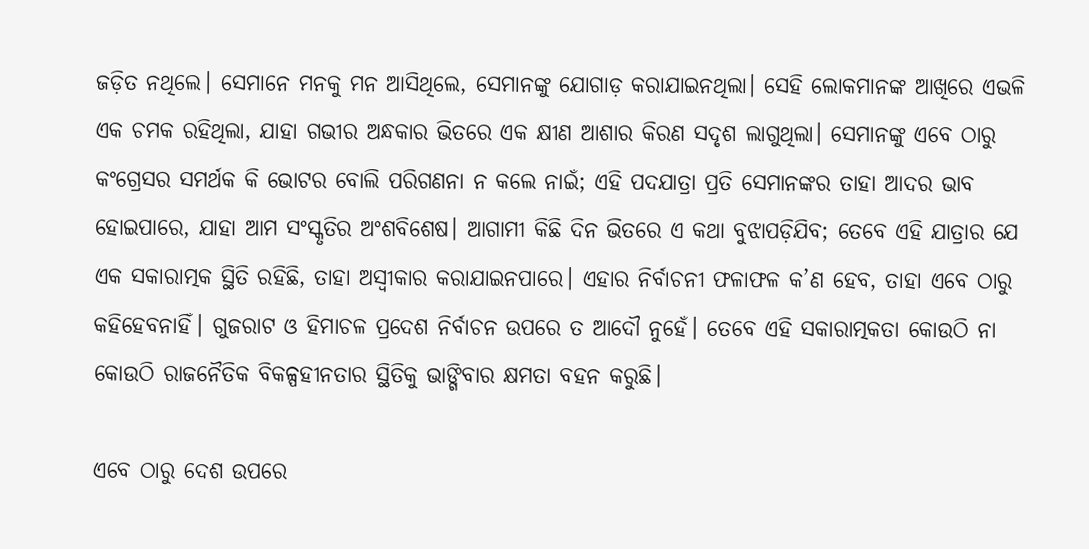ଜଡ଼ିତ ନଥିଲେ। ସେମାନେ ମନକୁ ମନ ଆସିଥିଲେ, ସେମାନଙ୍କୁ ଯୋଗାଡ଼ କରାଯାଇନଥିଲା। ସେହି ଲୋକମାନଙ୍କ ଆଖିରେ ଏଭଳି ଏକ ଚମକ ରହିଥିଲା, ଯାହା ଗଭୀର ଅନ୍ଧକାର ଭିତରେ ଏକ କ୍ଷୀଣ ଆଶାର କିରଣ ସଦୃଶ ଲାଗୁଥିଲା। ସେମାନଙ୍କୁ ଏବେ ଠାରୁ କଂଗ୍ରେସର ସମର୍ଥକ କି ଭୋଟର ବୋଲି ପରିଗଣନା ନ କଲେ ନାଇଁ; ଏହି ପଦଯାତ୍ରା ପ୍ରତି ସେମାନଙ୍କର ତାହା ଆଦର ଭାବ ହୋଇପାରେ, ଯାହା ଆମ ସଂସ୍କୃତିର ଅଂଶବିଶେଷ। ଆଗାମୀ କିଛି ଦିନ ଭିତରେ ଏ କଥା ବୁଝାପଡ଼ିଯିବ; ତେବେ ଏହି ଯାତ୍ରାର ଯେ ଏକ ସକାରାତ୍ମକ ସ୍ଥିତି ରହିଛି, ତାହା ଅସ୍ବୀକାର କରାଯାଇନପାରେ। ଏହାର ନିର୍ବାଚନୀ ଫଳାଫଳ କ’ଣ ହେବ, ତାହା ଏବେ ଠାରୁ କହିହେବନାହିଁ। ଗୁଜରାଟ ଓ ହିମାଚଳ ପ୍ରଦେଶ ନିର୍ବାଚନ ଉପରେ ତ ଆଦୌ ନୁହେଁ। ତେବେ ଏହି ସକାରାତ୍ମକତା କୋଉଠି ନା କୋଉଠି ରାଜନୈତିକ ବିକଳ୍ପହୀନତାର ସ୍ଥିତିକୁ ଭାଙ୍ଗିବାର କ୍ଷମତା ବହନ କରୁଛି।

ଏବେ ଠାରୁ ଦେଶ ଉପରେ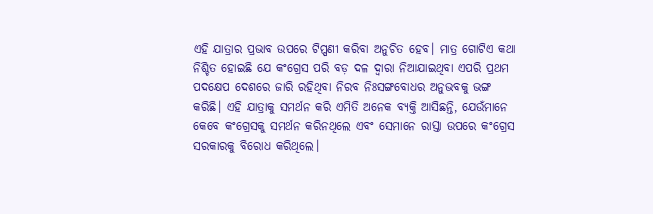ଏହି ଯାତ୍ରାର ପ୍ରଭାବ ଉପରେ ଟିପ୍ପଣୀ କରିବା ଅନୁଚିତ ହେବ। ମାତ୍ର ଗୋଟିଏ କଥା ନିଶ୍ଚିତ ହୋଇଛି ଯେ କଂଗ୍ରେସ ପରି ବଡ଼ ଦଳ ଦ୍ବାରା ନିଆଯାଇଥିବା ଏପରି ପ୍ରଥମ ପଦକ୍ଷେପ ଦେଶରେ ଜାରି ରହିଥିବା ନିରବ ନିଃସଙ୍ଗବୋଧର ଅନୁଭବକୁ ଭଙ୍ଗ କରିଛି। ଏହି ଯାତ୍ରାକୁ ସମର୍ଥନ କରି ଏମିତି ଅନେକ ବ୍ୟକ୍ତି ଆସିଛନ୍ତି, ଯେଉଁମାନେ କେବେ କଂଗ୍ରେସକୁ ସମର୍ଥନ କରିନଥିଲେ ଏବଂ ସେମାନେ ରାସ୍ତା ଉପରେ କଂଗ୍ରେସ ସରକାରକୁ ବିରୋଧ କରିଥିଲେ।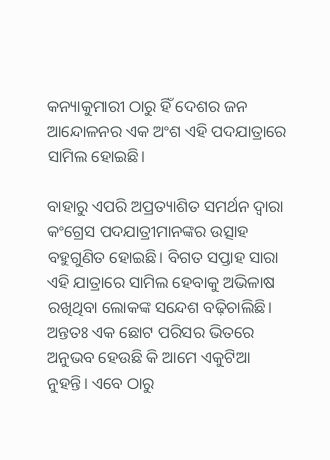କନ୍ୟାକୁମାରୀ ଠାରୁ ହିଁ ଦେଶର ଜନ ଆନ୍ଦୋଳନର ଏକ ଅଂଶ ଏହି ପଦଯାତ୍ରାରେ ସାମିଲ ହୋଇଛି।

ବାହାରୁ ଏପରି ଅପ୍ରତ୍ୟାଶିତ ସମର୍ଥନ ଦ୍ବାରା କଂଗ୍ରେସ ପଦଯାତ୍ରୀମାନଙ୍କର ଉତ୍ସାହ ବହୁଗୁଣିତ ହୋଇଛି। ବିଗତ ସପ୍ତାହ ସାରା ଏହି ଯାତ୍ରାରେ ସାମିଲ ହେବାକୁ ଅଭିଳାଷ ରଖିଥିବା ଲୋକଙ୍କ ସନ୍ଦେଶ ବଢ଼ିଚାଲିଛି। ଅନ୍ତତଃ ଏକ ଛୋଟ ପରିସର ଭିତରେ ଅନୁଭବ ହେଉଛି କି ଆମେ ଏକୁଟିଆ ନୁହନ୍ତି। ଏବେ ଠାରୁ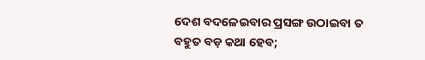ଦେଶ ବଦଳେଇବାର ପ୍ରସଙ୍ଗ ଉଠାଇବା ତ ବହୁତ ବଡ଼ କଥା ହେବ;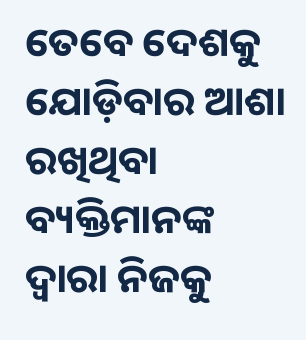ତେବେ ଦେଶକୁ ଯୋଡ଼ିବାର ଆଶା ରଖିଥିବା ବ୍ୟକ୍ତିମାନଙ୍କ ଦ୍ବାରା ନିଜକୁ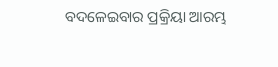ବଦଳେଇବାର ପ୍ରକ୍ରିୟା ଆରମ୍ଭ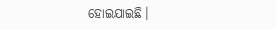ହୋଇଯାଇଛି।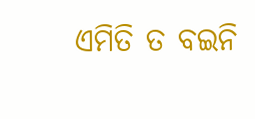ଏମିତି ତ ବଇନି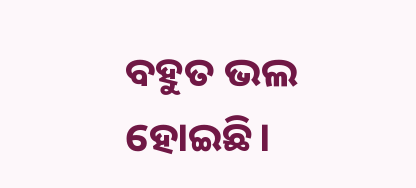ବହୁତ ଭଲ ହୋଇଛି।